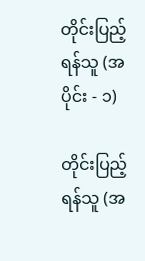တိုင်းပြည့်ရန်သူ (အပိုင်း - ၁)

တိုင်းပြည့်ရန်သူ (အ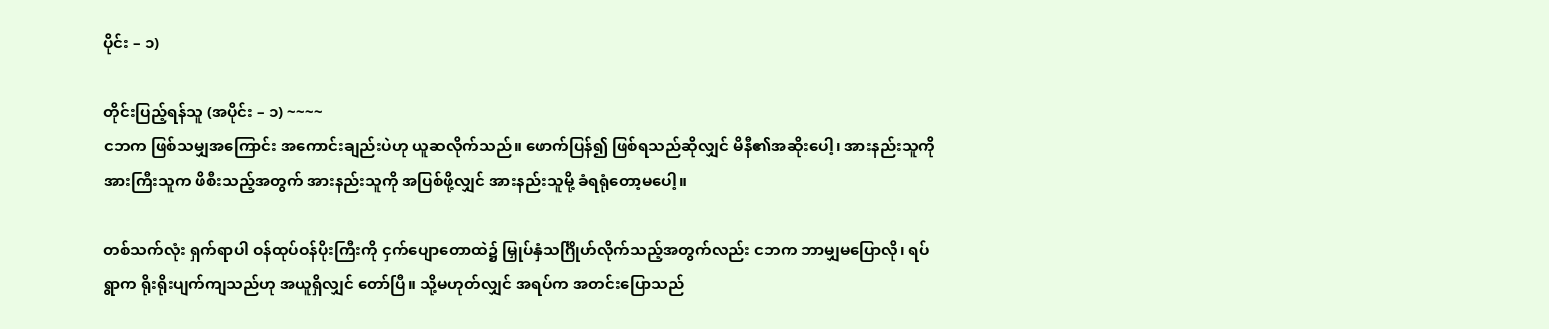ပိုင်း – ၁)

တိုင်းပြည့်ရန်သူ (အပိုင်း – ၁) ~~~~
ငဘက ဖြစ်သမျှအကြောင်း အကောင်းချည်းပဲဟု ယူဆလိုက်သည်။ ဖောက်ပြန်၍ ဖြစ်ရသည်ဆိုလျှင် မိနီ၏အဆိုးပေါ့၊ အားနည်းသူကို အားကြီးသူက ဖိစီးသည့်အတွက် အားနည်းသူကို အပြစ်ဖို့လျှင် အားနည်းသူမို့ ခံရရုံတော့မပေါ့။

တစ်သက်လုံး ရှက်ရာပါ ဝန်ထုပ်ဝန်ပိုးကြီးကို ငှက်ပျောတောထဲ၌ မြှုပ်နှံသင်္ဂြိုဟ်လိုက်သည့်အတွက်လည်း ငဘက ဘာမျှမပြောလို၊ ရပ်ရွာက ရိုးရိုးပျက်ကျသည်ဟု အယူရှိလျှင် တော်ပြီ။ သို့မဟုတ်လျှင် အရပ်က အတင်းပြောသည်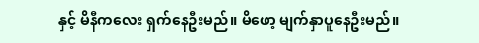နှင့် မိနီကလေး ရှက်နေဦးမည်။ မိဖော့ မျက်နှာပူနေဦးမည်။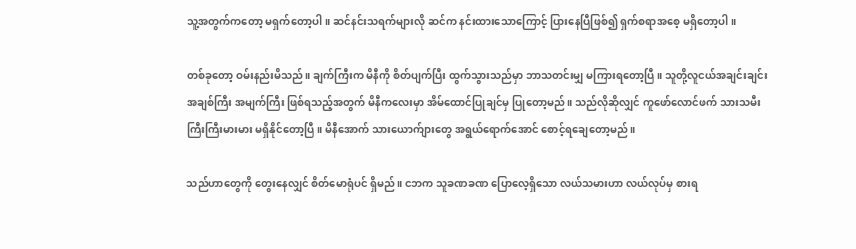သူ့အတွက်ကတော့ မရှက်တော့ပါ။ ဆင်နင်းသရက်များလို ဆင်က နင်းထားသောကြောင့် ပြားနေပြီဖြစ်၍ ရှက်စရာအစေ့ မရှိတော့ပါ။

တစ်ခုတော့ ဝမ်းနည်းမိသည်။ ချက်ကြီးက မိနီကို စိတ်ပျက်ပြီး ထွက်သွားသည်မှာ ဘာသတင်းမျှ မကြားရတော့ပြီ။ သူတို့လူငယ်အချင်းချင်း အချစ်ကြီး အမျက်ကြီး ဖြစ်ရသည့်အတွက် မိနီကလေးမှာ အိမ်ထောင်ပြုချင်မှ ပြုတော့မည်။ သည်လိုဆိုလျှင် ကူဖော်လောင်ဖက် သားသမီး ကြီးကြီးမားမား မရှိနိုင်တော့ပြီ။ မိနီအောက် သားယောက်ျားတွေ အရွယ်ရောက်အောင် စောင့်ရချေတော့မည်။

သည်ဟာတွေကို တွေးနေလျှင် စိတ်မောရုံပင် ရှိမည်။ ငဘက သူခဏခဏ ပြောလေ့ရှိသော လယ်သမားဟာ လယ်လုပ်မှ စားရ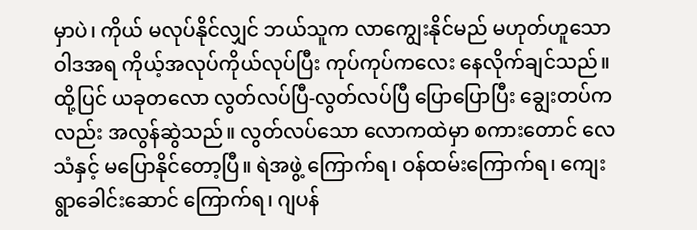မှာပဲ၊ ကိုယ် မလုပ်နိုင်လျှင် ဘယ်သူက လာကျွေးနိုင်မည် မဟုတ်ဟူသော ဝါဒအရ ကိုယ့်အလုပ်ကိုယ်လုပ်ပြီး ကုပ်ကုပ်ကလေး နေလိုက်ချင်သည်။ ထို့ပြင် ယခုတလော လွတ်လပ်ပြီ-လွတ်လပ်ပြီ ပြောပြောပြီး ချွေးတပ်ကလည်း အလွန်ဆွဲသည်။ လွတ်လပ်သော လောကထဲမှာ စကားတောင် လေသံနှင့် မပြောနိုင်တော့ပြီ။ ရဲအဖွဲ့ ကြောက်ရ၊ ဝန်ထမ်းကြောက်ရ၊ ကျေးရွာခေါင်းဆောင် ကြောက်ရ၊ ဂျပန်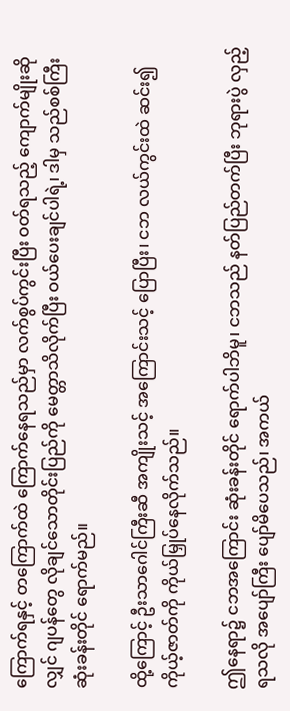ကြောက်ရနှင့် တကြောက်ထဲ ကြောက်နေရသည်မှာ လက်စွပ်ကွင်းပြီး ဝတ်ရသည့် ကျောက်မျိုးဆိုလျှင် ဂျပန်တွေ လိုချင်သောတိုင်းပြည်ကို မေတ္တာသိလိုက်ပြီး ဝယ်ပေးချင်ပါရဲ့၊ ဒါမှ သည်စစ်ကြီး ဆုံးခန်းတိုင် ရောက်မည်။

ထို့ကြောင့် ဦးသာဂေါင်ကြီးဆီ အကျိုးသင့် အကြောင်းသင့် ပြောပြီး၊ ငဘ လယ်ကွင်းထဲ ဆင်း၍ ကိုယ့်ဇာတ်ကို ကိုယ်မြှုပ်နေလိုက်သည်။

ဤနေရာ၌ ငဘအကြောင်း ဆုံးခန်းတိုင် ရောက်ပါဘိမူ၊ ငဘသည် နတ်ပြည်တက်ပြီး ဘုရားပွဲ လှည့်ရသလို အပျော်ကြီး ပျော်မိပေသည်၊ အကယ်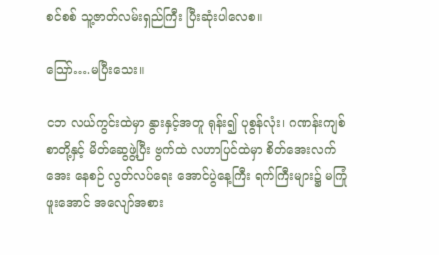စင်စစ် သူ့ဇာတ်လမ်းရှည်ကြီး ပြီးဆုံးပါလေစ။

သြော်….မပြီးသေး။

ငဘ လယ်ကွင်းထဲမှာ နွားနှင့်အတူ ရုန်း၍ ပုစွန်လုံး၊ ဂဏန်းကျစ်စာတို့နှင့် မိတ်ဆွေဖွဲ့ပြီး ဗွက်ထဲ လဟာပြင်ထဲမှာ စိတ်အေးလက်အေး နေစဉ် လွတ်လပ်ရေး အောင်ပွဲနေ့ကြီး ရက်ကြီးများ၌ မကြုံဖူးအောင် အလျော်အစား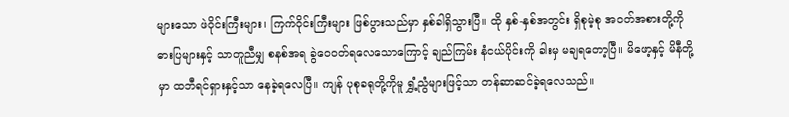များသော ဖဲဝိုင်းကြီးများ၊ ကြက်ဝိုင်းကြီးများ ဖြစ်ပွားသည်မှာ နှစ်ခါရှိသွားပြီ။ ထို နှစ်-နှစ်အတွင်း ရှိစုမဲ့စု အဝတ်အစားတို့ကို ဓားပြများနှင့် သာတူညီမျှ စနစ်အရ ခွဲဝေဝတ်ရလေသောကြောင့် ချည်ကြမ်း နံငယ်ပိုင်းကို ခါးမှ မချရတော့ပြီ။ မိဖော့နှင့် မိနီတို့မှာ ထဘီရင်ရှားနှင့်သာ နေခဲ့ရလေပြီ။ ကျန် ပုစုခရုတို့ကိုမူ ရွှံ့ညွံများဖြင့်သာ တန်ဆာဆင်ခဲ့ရလေသည်။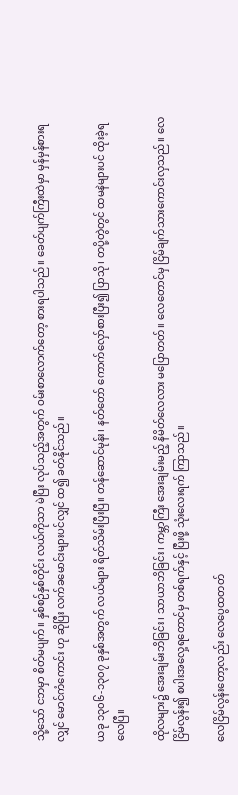သို့သော် ငဘမှာ စိတ်မပျက်။ နှစ်စဉ်နှစ်တိုင်း လယ်ကိုသာ မဲပြီး လုပ်သည့်အတွက် ဝမ်းစာလောက်တော့ စားရပါသည်။ ခေတ်ပျက်ကြီးထဲမှာ မှန်မှန်စားရလျှင် မောင်ကံကောင်း ဟု ဆိုပြီး လက်ခမောင်းများပင်လျှင် ထ၍ ခတ်နိုင်သည်။

ယခု ၁၃၀၆-၁၃၀၇ ခုနှစ်အတွက် လယ်များ ရိတ်သိမ်းပြီးပြီ။ တန်ဆောင်မုန်း၊ နတ်တော် ကောက်လှော်စားပြီး၍ ပြာသို၊ တပို့တွဲတွင် ထမနဲများပင် ထိုးခဲ့ရလေပြီ။

ထိုလများ၌ အေးချမ်းဘိခြင်း၊ သာယာဘိခြင်း၊ ကမ္ဘာကြီး အေးချမ်းမည့် နိမိတ်လေလား မပြောတတ်။ လေတောင်မှ ငြိမ်ချက်သားကောင်းလှသည်။ လေငြိမ်လွန်း၍ စပါးအလှေ့ရတောင်မှ တစ်ရက်နှင့် ပြီးဖို့ သုံးလေးရက် ကြာသည်။

လေငြိမ်လွန်းတော့လည်း လေပွေထတတ်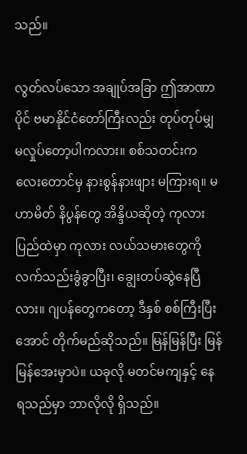သည်။

လွတ်လပ်သော အချုပ်အခြာ ဤအာဏာပိုင် ဗမာနိုင်ငံတော်ကြီးလည်း တုပ်တုပ်မျှ မလှုပ်တော့ပါကလား။ စစ်သတင်းကလေးတောင်မှ နားစွန်နားဖျား မကြားရ။ မဟာမိတ် နိပွန်တွေ အိန္ဒိယဆိုတဲ့ ကုလားပြည်ထဲမှာ ကုလား လယ်သမားတွေကို လက်သည်းခွံခွာပြီး၊ ချွေးတပ်ဆွဲနေပြီလား။ ဂျပန်တွေကတော့ ဒီနှစ် စစ်ကြီးပြီးအောင် တိုက်မည်ဆိုသည်။ မြန်မြန်ပြီး မြန်မြန်အေးမှာပဲ။ ယခုလို မတင်မကျနှင့် နေရသည်မှာ ဘာလိုလို ရှိသည်။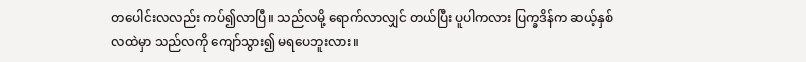တပေါင်းလလည်း ကပ်၍လာပြီ။ သည်လမို့ ရောက်လာလျှင် တယ်ပြီး ပူပါကလား ပြက္ခဒိန်က ဆယ့်နှစ်လထဲမှာ သည်လကို ကျော်သွား၍ မရပေဘူးလား။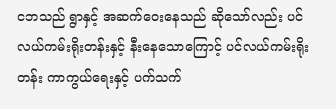ငဘသည် ရွာနှင့် အဆက်ဝေးနေသည် ဆိုသော်လည်း ပင်လယ်ကမ်းရိုးတန်းနှင့် နီးနေသောကြောင့် ပင်လယ်ကမ်းရိုးတန်း ကာကွယ်ရေးနှင့် ပက်သက်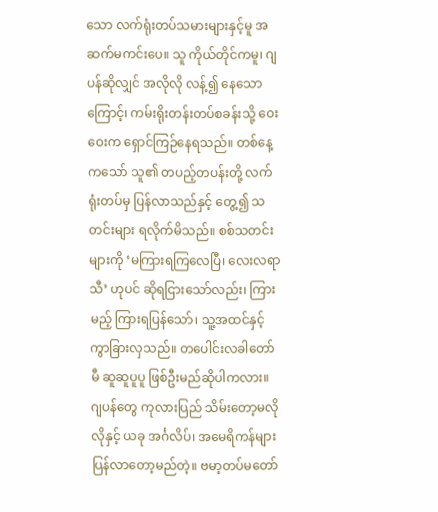သော လက်ရုံးတပ်သမားများနှင့်မူ အဆက်မကင်းပေ။ သူ ကိုယ်တိုင်ကမူ၊ ဂျပန်ဆိုလျှင် အလိုလို လန့်၍ နေသောကြောင့်၊ ကမ်းရိုးတန်းတပ်စခန်းသို့ ဝေးဝေးက ရှောင်ကြဉ်နေရသည်။ တစ်နေ့ကသော် သူ၏ တပည့်တပန်းတို့ လက်ရုံးတပ်မှ ပြန်လာသည်နှင့် တွေ့၍ သတင်းများ ရလိုက်မိသည်။ စစ်သတင်းများကို ‘မကြားရကြလေပြီ၊ လေးလရာသီ’ ဟုပင် ဆိုရငြားသော်လည်း၊ ကြားမည့် ကြားရပြန်သော်၊ သူ့အထင်နှင့် ကွာခြားလှသည်။ တပေါင်းလခါတော်မီ ဆူဆူပူပူ ဖြစ်ဦးမည်ဆိုပါကလား။ ဂျပန်တွေ ကုလားပြည် သိမ်းတော့မလိုလိုနှင့် ယခု အင်္ဂလိပ်၊ အမေရိကန်များ ပြန်လာတော့မည်တဲ့။ ဗမာ့တပ်မတော်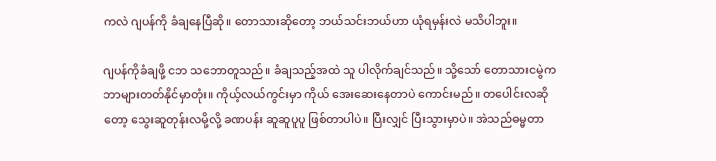ကလဲ ဂျပန်ကို ခံချနေပြီဆို။ တောသားဆိုတော့ ဘယ်သင်းဘယ်ဟာ ယုံရမှန်းလဲ မသိပါဘူး။

ဂျပန်ကိုခံချဖို့ ငဘ သဘောတူသည်။ ခံချသည့်အထဲ သူ ပါလိုက်ချင်သည်။ သို့သော် တောသားငမွဲက ဘာများတတ်နိုင်မှာတုံး။ ကိုယ့်လယ်ကွင်းမှာ ကိုယ် အေးဆေးနေတာပဲ ကောင်းမည်။ တပေါင်းလဆိုတော့ သွေးဆူတုန်းလမို့လို့ ခဏပန်း ဆူဆူပူပူ ဖြစ်တာပါပဲ။ ပြီးလျှင် ပြီးသွားမှာပဲ။ အဲသည်ဓမ္မတာ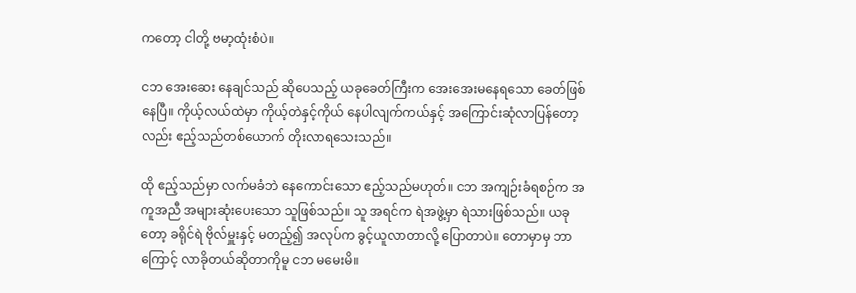ကတော့ ငါတို့ ဗမာ့ထုံးစံပဲ။

ငဘ အေးဆေး နေချင်သည် ဆိုပေသည့် ယခုခေတ်ကြီးက အေးအေးမနေရသော ခေတ်ဖြစ်နေပြီ။ ကိုယ့်လယ်ထဲမှာ ကိုယ့်တဲနှင့်ကိုယ် နေပါလျက်ကယ်နှင့် အကြောင်းဆုံလာပြန်တော့လည်း ဧည့်သည်တစ်ယောက် တိုးလာရသေးသည်။

ထို ဧည့်သည်မှာ လက်မခံဘဲ နေကောင်းသော ဧည့်သည်မဟုတ်။ ငဘ အကျဉ်းခံရစဉ်က အကူအညီ အများဆုံးပေးသော သူဖြစ်သည်။ သူ အရင်က ရဲအဖွဲ့မှာ ရဲသားဖြစ်သည်။ ယခုတော့ ခရိုင်ရဲ ဗိုလ်မှူးနှင့် မတည့်၍ အလုပ်က ခွင့်ယူလာတာလို့ ပြောတာပဲ။ တောမှာမှ ဘာကြောင့် လာခိုတယ်ဆိုတာကိုမူ ငဘ မမေးမိ။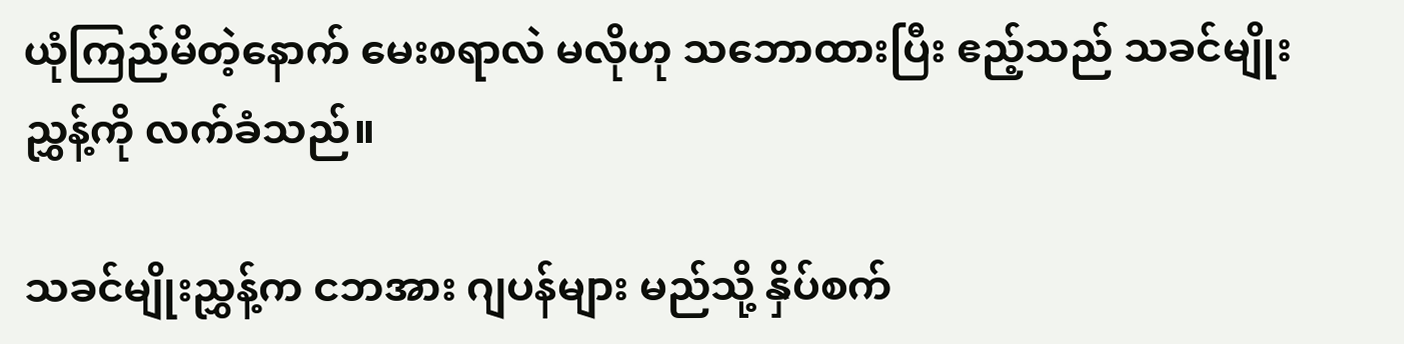ယုံကြည်မိတဲ့နောက် မေးစရာလဲ မလိုဟု သဘောထားပြီး ဧည့်သည် သခင်မျိုးညွှန့်ကို လက်ခံသည်။

သခင်မျိုးညွှန့်က ငဘအား ဂျပန်များ မည်သို့ နှိပ်စက်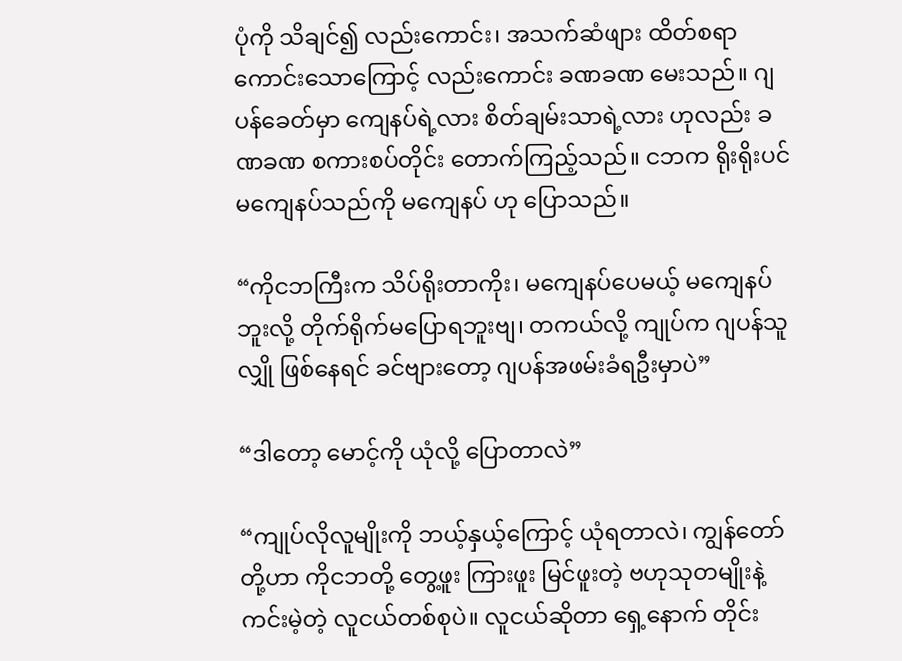ပုံကို သိချင်၍ လည်းကောင်း၊ အသက်ဆံဖျား ထိတ်စရာ ကောင်းသောကြောင့် လည်းကောင်း ခဏခဏ မေးသည်။ ဂျပန်ခေတ်မှာ ကျေနပ်ရဲ့လား စိတ်ချမ်းသာရဲ့လား ဟုလည်း ခဏခဏ စကားစပ်တိုင်း တောက်ကြည့်သည်။ ငဘက ရိုးရိုးပင် မကျေနပ်သည်ကို မကျေနပ် ဟု ပြောသည်။

“ကိုငဘကြီးက သိပ်ရိုးတာကိုး၊ မကျေနပ်ပေမယ့် မကျေနပ်ဘူးလို့ တိုက်ရိုက်မပြောရဘူးဗျ၊ တကယ်လို့ ကျုပ်က ဂျပန်သူလျှို ဖြစ်နေရင် ခင်ဗျားတော့ ဂျပန်အဖမ်းခံရဦးမှာပဲ”

“ဒါတော့ မောင့်ကို ယုံလို့ ပြောတာလဲ”

“ကျုပ်လိုလူမျိုးကို ဘယ့်နှယ့်ကြောင့် ယုံရတာလဲ၊ ကျွန်တော်တို့ဟာ ကိုငဘတို့ တွေ့ဖူး ကြားဖူး မြင်ဖူးတဲ့ ဗဟုသုတမျိုးနဲ့ ကင်းမဲ့တဲ့ လူငယ်တစ်စုပဲ။ လူငယ်ဆိုတာ ရှေ့နောက် တိုင်း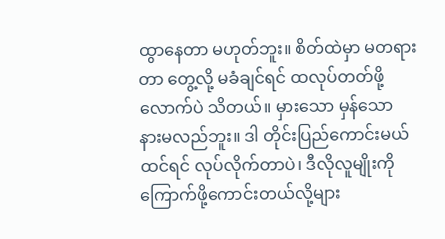ထွာနေတာ မဟုတ်ဘူး။ စိတ်ထဲမှာ မတရားတာ တွေ့လို့ မခံချင်ရင် ထလုပ်တတ်ဖို့လောက်ပဲ သိတယ်။ မှားသော မှန်သော နားမလည်ဘူး။ ဒါ တိုင်းပြည်ကောင်းမယ်ထင်ရင် လုပ်လိုက်တာပဲ၊ ဒီလိုလူမျိုးကို ကြောက်ဖို့ကောင်းတယ်လို့များ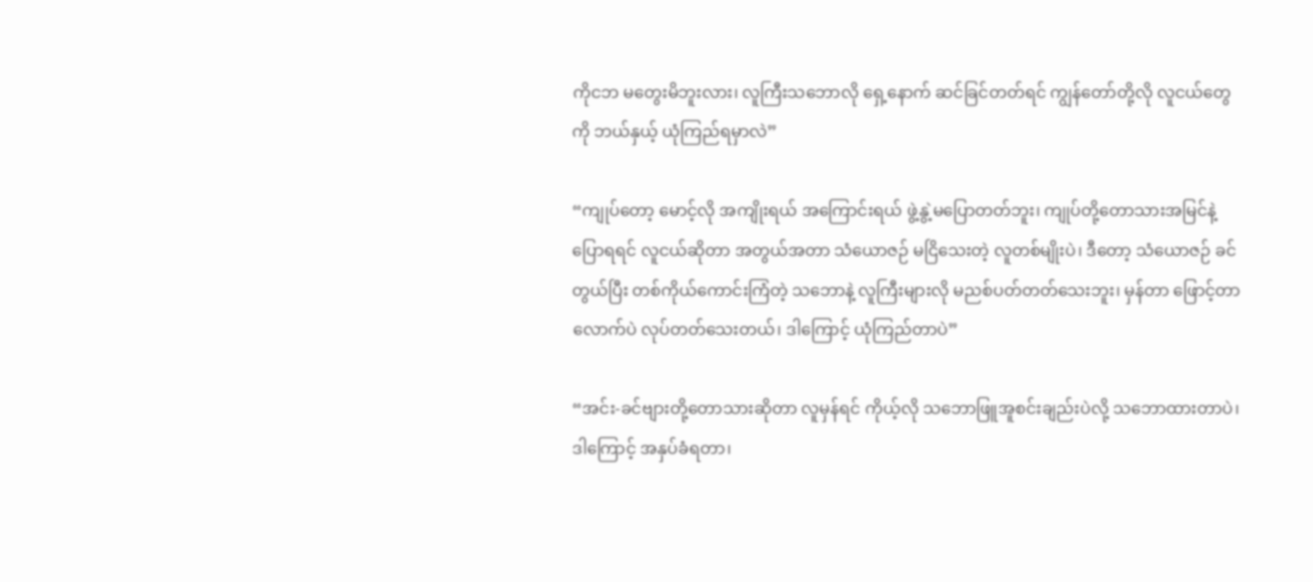ကိုငဘ မတွေးမိဘူးလား၊ လူကြီးသဘောလို ရှေ့နောက် ဆင်ခြင်တတ်ရင် ကျွန်တော်တို့လို လူငယ်တွေကို ဘယ်နှယ့် ယုံကြည်ရမှာလဲ”

“ကျုပ်တော့ မောင့်လို အကျိုးရယ် အကြောင်းရယ် ဖွဲ့နွဲ့မပြောတတ်ဘူး၊ ကျုပ်တို့တောသားအမြင်နဲ့ ပြောရရင် လူငယ်ဆိုတာ အတွယ်အတာ သံယောဇဉ် မငြိသေးတဲ့ လူတစ်မျိုးပဲ၊ ဒီတော့ သံယောဇဉ် ခင်တွယ်ပြီး တစ်ကိုယ်ကောင်းကြံတဲ့ သဘောနဲ့ လူကြီးများလို မညစ်ပတ်တတ်သေးဘူး၊ မှန်တာ ဖြောင့်တာလောက်ပဲ လုပ်တတ်သေးတယ်၊ ဒါကြောင့် ယုံကြည်တာပဲ”

“အင်း-ခင်ဗျားတို့တောသားဆိုတာ လူမှန်ရင် ကိုယ့်လို သဘောဖြူအူစင်းချည်းပဲလို့ သဘောထားတာပဲ၊ ဒါကြောင့် အနှပ်ခံရတာ၊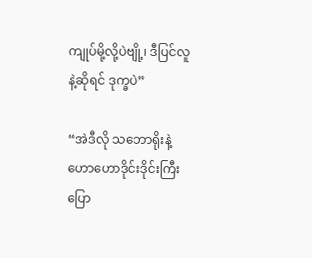ကျုပ်မို့လို့ပဲဗျို့၊ ဒီပြင်လူနဲ့ဆိုရင် ဒုက္ခပဲ”

“အဲဒီလို သဘောရိုးနဲ့ ဟောဟောဒိုင်းဒိုင်းကြီး ပြော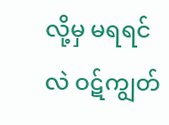လို့မှ မရရင်လဲ ဝဋ်ကျွတ်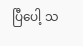ပြီပေါ့ သ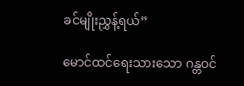ခင်မျိုးညွှန့်ရယ်”

မောင်ထင်ရေးသားသော ဂန္တဝင်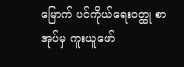မြောက် ပင်ကိုယ်ရေးဝတ္ထု စာအုပ်မှ ကူးယူဖော်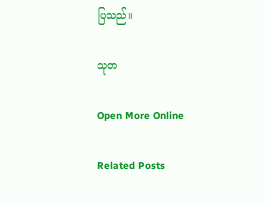ပြသည်။

သုတ

Open More Online

Related Posts